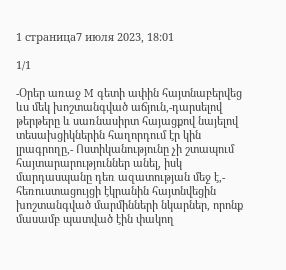1 страница7 июля 2023, 18:01

1/1

-Օրեր առաջ M գետի ափին հայտնաբերվեց ևս մեկ խոշտանգված աճյուն,-դարսելով թերթերը և սառնասիրտ հայացքով նայելով տեսախցիկներին հաղորդում էր կին լրագրողը,- Ոստիկանությունը չի շտապում հայտարարություններ անել, իսկ մարդասպանը դեռ ազատության մեջ է,- հեռուստացույցի էկրանին հայտնվեցին խոշտանգված մարմինների նկարներ, որոնք մասամբ պատված էին փակող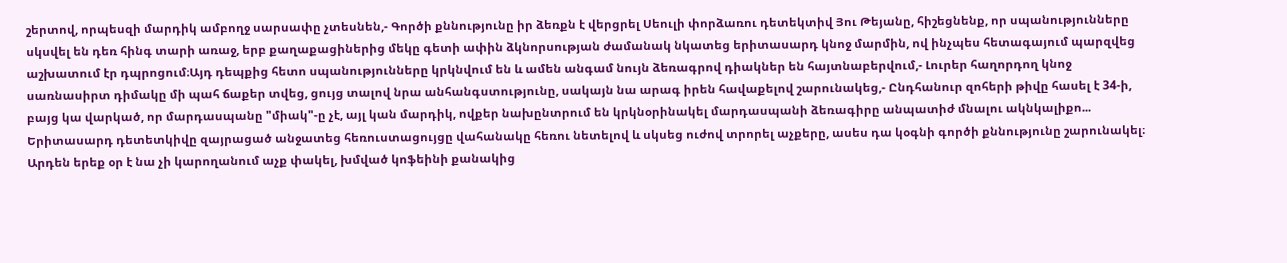շերտով, որպեսզի մարդիկ ամբողջ սարսափը չտեսնեն,- Գործի քննությունը իր ձեռքն է վերցրել Սեուլի փորձառու դետեկտիվ Յու Թեյանը, հիշեցնենք, որ սպանությունները սկսվել են դեռ հինգ տարի առաջ, երբ քաղաքացիներից մեկը գետի ափին ձկնորսության ժամանակ նկատեց երիտասարդ կնոջ մարմին, ով ինչպես հետագայում պարզվեց աշխատում էր դպրոցում։Այդ դեպքից հետո սպանությունները կրկնվում են և ամեն անգամ նույն ձեռագրով դիակներ են հայտնաբերվում,- Լուրեր հաղորդող կնոջ սառնասիրտ դիմակը մի պահ ճաքեր տվեց, ցույց տալով նրա անհանգստությունը, սակայն նա արագ իրեն հավաքելով շարունակեց,- Ընդհանուր զոհերի թիվը հասել է 34-ի, բայց կա վարկած, որ մարդասպանը "միակ"-ը չէ, այլ կան մարդիկ, ովքեր նախընտրում են կրկնօրինակել մարդասպանի ձեռագիրը անպատիժ մնալու ակնկալիքո...
Երիտասարդ դետետկիվը զայրացած անջատեց հեռուստացույցը վահանակը հեռու նետելով և սկսեց ուժով տրորել աչքերը, ասես դա կօգնի գործի քննությունը շարունակել։
Արդեն երեք օր է նա չի կարողանում աչք փակել, խմված կոֆեինի քանակից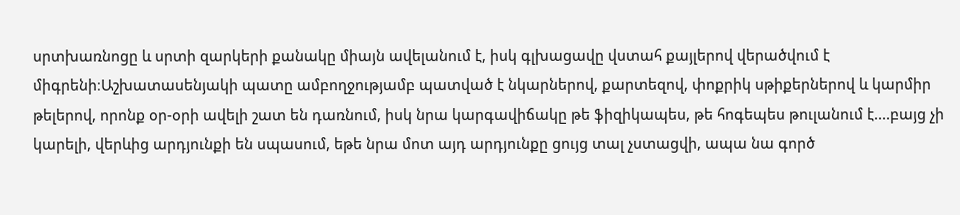սրտխառնոցը և սրտի զարկերի քանակը միայն ավելանում է, իսկ գլխացավը վստահ քայլերով վերածվում է միգրենի։Աշխատասենյակի պատը ամբողջությամբ պատված է նկարներով, քարտեզով, փոքրիկ սթիքերներով և կարմիր թելերով, որոնք օր-օրի ավելի շատ են դառնում, իսկ նրա կարգավիճակը թե ֆիզիկապես, թե հոգեպես թուլանում է....բայց չի կարելի, վերևից արդյունքի են սպասում, եթե նրա մոտ այդ արդյունքը ցույց տալ չստացվի, ապա նա գործ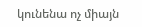կունենա ոչ միայն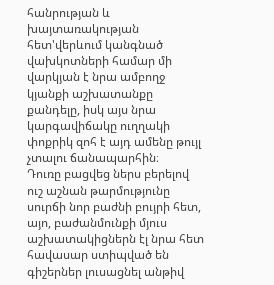հանրության և խայտառակության հետ'վերևում կանգնած վախկոտների համար մի վարկյան է նրա ամբողջ կյանքի աշխատանքը քանդելը, իսկ այս նրա կարգավիճակը ուղղակի փոքրիկ զոհ է այդ ամենը թույլ չտալու ճանապարհին։
Դուռը բացվեց ներս բերելով ուշ աշնան թարմությունը սուրճի նոր բաժնի բույրի հետ, այո, բաժանմունքի մյուս աշխատակիցներն էլ նրա հետ հավասար ստիպված են գիշերներ լուսացնել անթիվ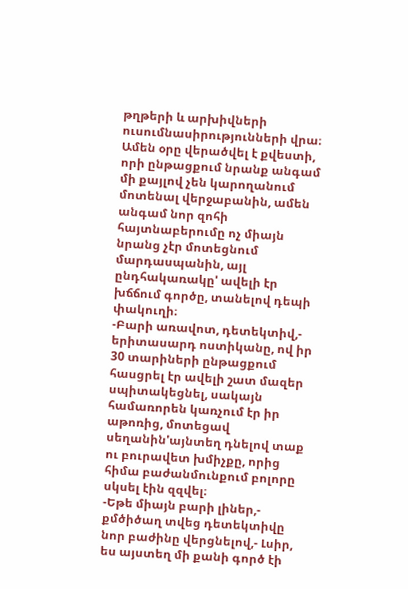թղթերի և արխիվների ուսումնասիրությունների վրա։ Ամեն օրը վերածվել է քվեստի, որի ընթացքում նրանք անգամ մի քայլով չեն կարողանում մոտենալ վերջաբանին, ամեն անգամ նոր զոհի հայտնաբերումը ոչ միայն նրանց չէր մոտեցնում մարդասպանին, այլ ընդհակառակը' ավելի էր խճճում գործը, տանելով դեպի փակուղի։
-Բարի առավոտ, դետեկտիվ,- երիտասարդ ոստիկանը, ով իր 30 տարիների ընթացքում հասցրել էր ավելի շատ մազեր սպիտակեցնել, սակայն համառորեն կառչում էր իր աթոռից, մոտեցավ սեղանին'այնտեղ դնելով տաք ու բուրավետ խմիչքը, որից հիմա բաժանմունքում բոլորը սկսել էին զզվել։
-Եթե միայն բարի լիներ,- քմծիծաղ տվեց դետեկտիվը նոր բաժինը վերցնելով,- Լսիր, ես այստեղ մի քանի գործ էի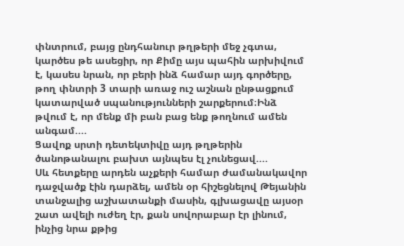փնտրում, բայց ընդհանուր թղթերի մեջ չգտա, կարծես թե ասեցիր, որ Քիմը այս պահին արխիվում է, կասես նրան, որ բերի ինձ համար այդ գործերը, թող փնտրի 3 տարի առաջ ուշ աշնան ընթացքում կատարված սպանությունների շարքերում։Ինձ թվում է, որ մենք մի բան բաց ենք թողնում ամեն անգամ....
Ցավոք սրտի դետեկտիվը այդ թղթերին ծանոթանալու բախտ այնպես էլ չունեցավ....
Սև հետքերը արդեն աչքերի համար ժամանակավոր դաջվածք էին դարձել, ամեն օր հիշեցնելով Թեյանին տանջալից աշխատանքի մասին, գլխացավը այսօր շատ ավելի ուժեղ էր, քան սովորաբար էր լինում, ինչից նրա քթից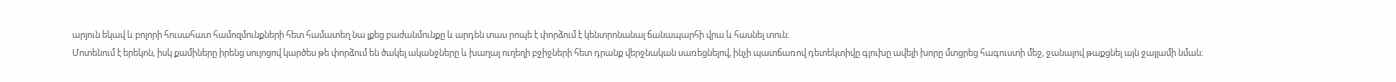արյուն եկավ և բոլորի հուսահատ համոզմունքների հետ համատեղ նա լքեց բաժանմունքը և արդեն տաս րոպե է փորձում է կենտրոնանալ ճանապարհի վրա և հասնել տուն։
Մոտենում է երեկոն, իսկ քամիները իրենց սուլոցով կարծես թե փորձում են ծակել ականջները և խաղալ ուղեղի բջիջների հետ դրանք վերջնական սառեցնելով, ինչի պատճառով դետեկտիվը գլուխը ավելի խորը մտցրեց հագուստի մեջ, ջանալով թաքցնել այն ջայլամի նման։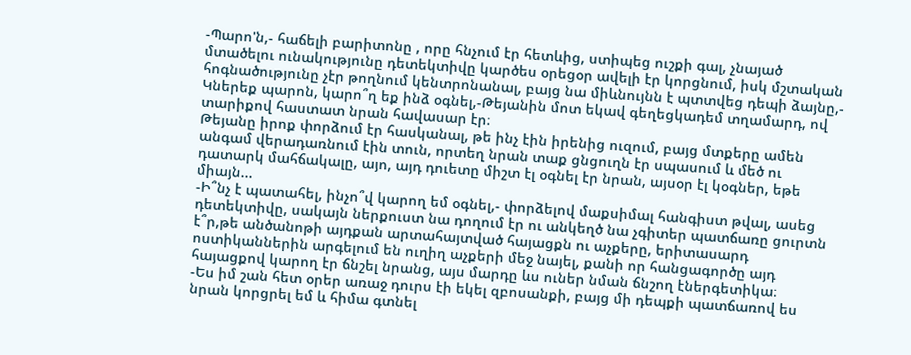-Պարո'ն,- հաճելի բարիտոնը , որը հնչում էր հետևից, ստիպեց ուշքի գալ, չնայած մտածելու ունակությունը դետեկտիվը կարծես օրեցօր ավելի էր կորցնում, իսկ մշտական հոգնածությունը չէր թողնում կենտրոնանալ, բայց նա միևնույնն է պտտվեց դեպի ձայնը,- Կներեք պարոն, կարո՞ղ եք ինձ օգնել,-Թեյանին մոտ եկավ գեղեցկադեմ տղամարդ, ով տարիքով հաստատ նրան հավասար էր։
Թեյանը իրոք փորձում էր հասկանալ, թե ինչ էին իրենից ուզում, բայց մտքերը ամեն անգամ վերադառնում էին տուն, որտեղ նրան տաք ցնցուղն էր սպասում և մեծ ու դատարկ մահճակալը, այո, այդ դուետը միշտ էլ օգնել էր նրան, այսօր էլ կօգներ, եթե միայն...
-Ի՞նչ է պատահել, ինչո՞վ կարող եմ օգնել,- փորձելով մաքսիմալ հանգիստ թվալ, ասեց դետեկտիվը, սակայն ներքուստ նա դողում էր ու անկեղծ նա չգիտեր պատճառը ցուրտն է՞ր,թե անծանոթի այդքան արտահայտված հայացքն ու աչքերը, երիտասարդ ոստիկաններին արգելում են ուղիղ աչքերի մեջ նայել, քանի որ հանցագործը այդ հայացքով կարող էր ճնշել նրանց, այս մարդը ևս ուներ նման ճնշող էներգետիկա։
-Ես իմ շան հետ օրեր առաջ դուրս էի եկել զբոսանքի, բայց մի դեպքի պատճառով ես նրան կորցրել եմ և հիմա գտնել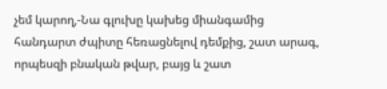չեմ կարող,-Նա գլուխը կախեց միանգամից հանդարտ ժպիտը հեռացնելով դեմքից, շատ արագ, որպեսզի բնական թվար, բայց և շատ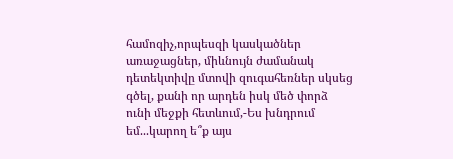համոզիչ,որպեսզի կասկածներ առաջացներ, միևնույն ժամանակ դետեկտիվը մտովի զուգահեռներ սկսեց գծել, քանի որ արդեն իսկ մեծ փորձ ունի մեջքի հետևում,-Ես խնդրում եմ...կարող ե՞ք այս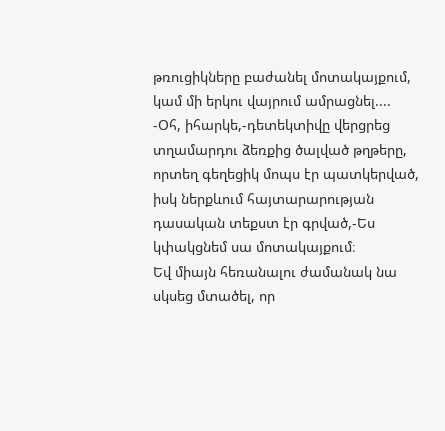թռուցիկները բաժանել մոտակայքում, կամ մի երկու վայրում ամրացնել....
-Օհ, իհարկե,-դետեկտիվը վերցրեց տղամարդու ձեռքից ծալված թղթերը, որտեղ գեղեցիկ մոպս էր պատկերված, իսկ ներքևում հայտարարության դասական տեքստ էր գրված,-Ես կփակցնեմ սա մոտակայքում։
Եվ միայն հեռանալու ժամանակ նա սկսեց մտածել, որ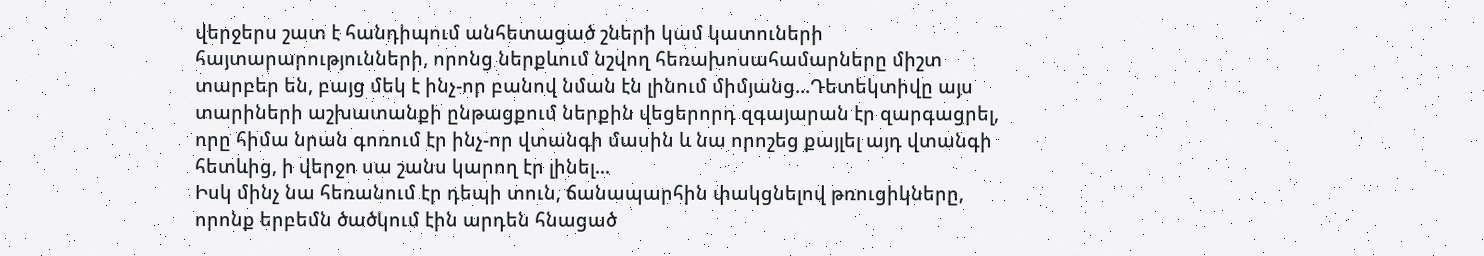վերջերս շատ է հանդիպում անհետացած շների կամ կատուների հայտարարությունների, որոնց ներքևում նշվող հեռախոսահամարները միշտ տարբեր են, բայց մեկ է ինչ-որ բանով նման էն լինում միմյանց...Դետեկտիվը այս տարիների աշխատանքի ընթացքում ներքին վեցերորդ զգայարան էր զարգացրել, որը հիմա նրան գոռում էր ինչ-որ վտանգի մասին և նա որոշեց քայլել այդ վտանգի հետևից, ի վերջո սա շանս կարող էր լինել...
Իսկ մինչ նա հեռանում էր դեպի տուն, ճանապարհին փակցնելով թռուցիկները, որոնք երբեմն ծածկում էին արդեն հնացած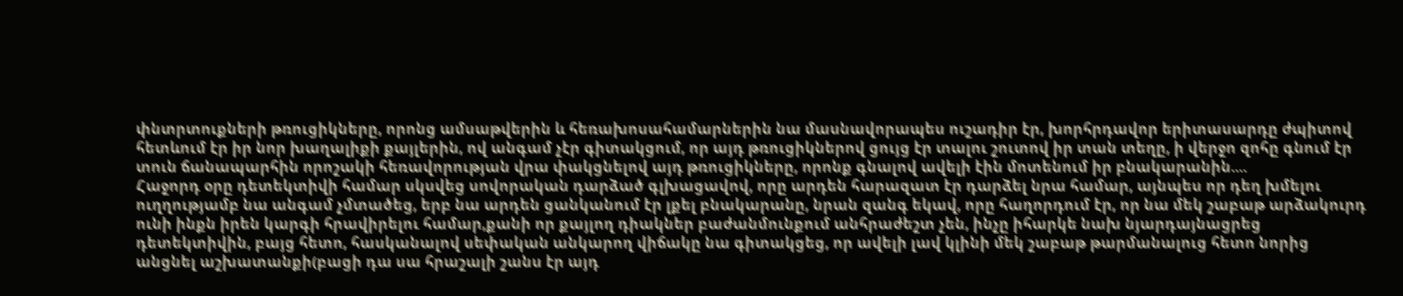փնտրտուքների թռուցիկները, որոնց ամսաթվերին և հեռախոսահամարներին նա մասնավորապես ուշադիր էր, խորհրդավոր երիտասարդը ժպիտով հետևում էր իր նոր խաղալիքի քայլերին, ով անգամ չէր գիտակցում, որ այդ թռուցիկներով ցույց էր տալու շուտով իր տան տեղը, ի վերջո զոհը գնում էր տուն ճանապարհին որոշակի հեռավորության վրա փակցնելով այդ թռուցիկները, որոնք գնալով ավելի էին մոտենում իր բնակարանին....
Հաջորդ օրը դետեկտիվի համար սկսվեց սովորական դարձած գլխացավով, որը արդեն հարազատ էր դարձել նրա համար, այնպես որ դեղ խմելու ուղղությամբ նա անգամ չմտածեց, երբ նա արդեն ցանկանում էր լքել բնակարանը, նրան զանգ եկավ, որը հաղորդում էր, որ նա մեկ շաբաթ արձակուրդ ունի ինքն իրեն կարգի հրավիրելու համար,քանի որ քայլող դիակներ բաժանմունքում անհրաժեշտ չեն, ինչը իհարկե նախ նյարդայնացրեց դետեկտիվին, բայց հետո, հասկանալով սեփական անկարող վիճակը նա գիտակցեց, որ ավելի լավ կլինի մեկ շաբաթ թարմանալուց հետո նորից անցնել աշխատանքի(բացի դա սա հրաշալի շանս էր այդ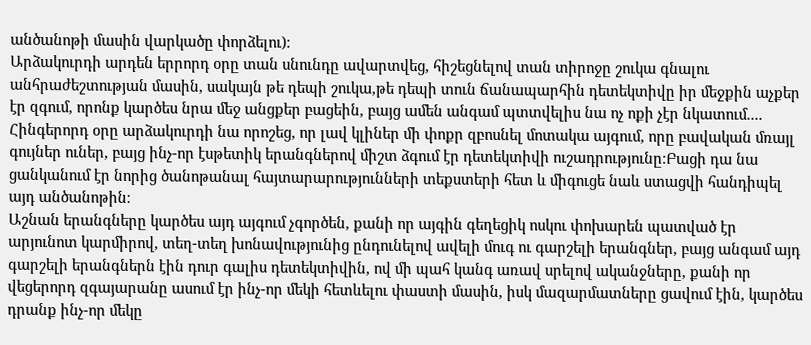անծանոթի մասին վարկածը փորձելու)։
Արձակուրդի արդեն երրորդ օրը տան սնունդը ավարտվեց, հիշեցնելով տան տիրոջը շուկա գնալու անհրաժեշտության մասին, սակայն թե դեպի շուկա,թե դեպի տուն ճանապարհին դետեկտիվը իր մեջքին աչքեր էր զգում, որոնք կարծես նրա մեջ անցքեր բացեին, բայց ամեն անգամ պտտվելիս նա ոչ ոքի չէր նկատում....
Հինգերորդ օրը արձակուրդի նա որոշեց, որ լավ կլիներ մի փոքր զբոսնել մոտակա այգում, որը բավական մռայլ գույներ ուներ, բայց ինչ-որ էսթետիկ երանգներով միշտ ձգում էր դետեկտիվի ուշադրությունը։Բացի դա նա ցանկանում էր նորից ծանոթանալ հայտարարությունների տեքստերի հետ և միգուցե նաև ստացվի հանդիպել այդ անծանոթին։
Աշնան երանգները կարծես այդ այգում չգործեն, քանի որ այգին գեղեցիկ ոսկու փոխարեն պատված էր արյունոտ կարմիրով, տեղ-տեղ խոնավությունից ընդունելով ավելի մուգ ու գարշելի երանգներ, բայց անգամ այդ գարշելի երանգներն էին դուր գալիս դետեկտիվին, ով մի պահ կանգ առավ սրելով ականջները, քանի որ վեցերորդ զգայարանը ասում էր ինչ-որ մեկի հետևելու փաստի մասին, իսկ մազարմատները ցավում էին, կարծես դրանք ինչ-որ մեկը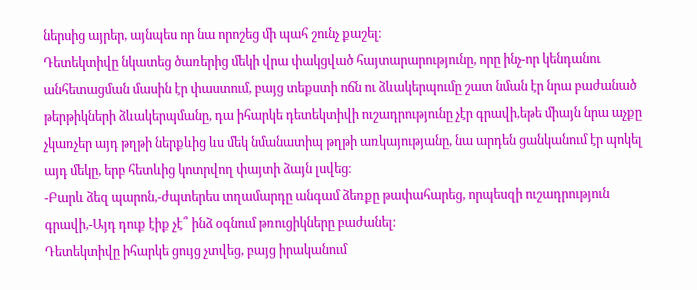ներսից այրեր, այնպես որ նա որոշեց մի պահ շունչ քաշել։
Դետեկտիվը նկատեց ծառերից մեկի վրա փակցված հայտարարությունը, որը ինչ-որ կենդանու անհետացման մասին էր փաստում, բայց տեքստի ոճն ու ձևակերպումը շատ նման էր նրա բաժանած թերթիկների ձևակերպմանը, դա իհարկե դետեկտիվի ուշադրությունը չէր գրավի,եթե միայն նրա աչքը չկառչեր այդ թղթի ներքևից ևս մեկ նմանատիպ թղթի առկայությանը, նա արդեն ցանկանում էր պոկել այդ մեկը, երբ հետևից կոտրվող փայտի ձայն լսվեց։
-Բարև ձեզ պարոն,-ժպտերես տղամարդը անգամ ձեռքը թափահարեց, որպեսզի ուշադրություն գրավի,-Այդ դուք էիք չէ՞ ինձ օգնում թռուցիկները բաժանել։
Դետեկտիվը իհարկե ցույց չտվեց, բայց իրականում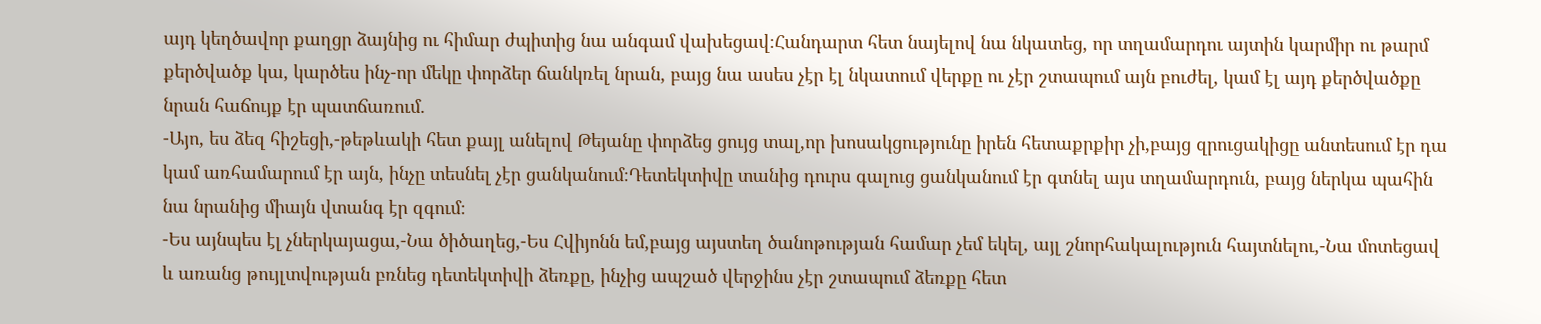այդ կեղծավոր քաղցր ձայնից ու հիմար ժպիտից նա անգամ վախեցավ։Հանդարտ հետ նայելով նա նկատեց, որ տղամարդու այտին կարմիր ու թարմ քերծվածք կա, կարծես ինչ-որ մեկը փորձեր ճանկռել նրան, բայց նա ասես չէր էլ նկատում վերքը ու չէր շտապում այն բուժել, կամ էլ այդ քերծվածքը նրան հաճույք էր պատճառում.
-Այո, ես ձեզ հիշեցի,-թեթևակի հետ քայլ անելով Թեյանը փորձեց ցույց տալ,որ խոսակցությունը իրեն հետաքրքիր չի,բայց զրուցակիցը անտեսում էր դա կամ առհամարում էր այն, ինչը տեսնել չէր ցանկանում։Դետեկտիվը տանից դուրս գալուց ցանկանում էր գտնել այս տղամարդուն, բայց ներկա պահին նա նրանից միայն վտանգ էր զգում։
-Ես այնպես էլ չներկայացա,-Նա ծիծաղեց,-Ես Հվիյոնն եմ,բայց այստեղ ծանոթության համար չեմ եկել, այլ շնորհակալություն հայտնելու,-Նա մոտեցավ և առանց թույլտվության բռնեց դետեկտիվի ձեռքը, ինչից ապշած վերջինս չէր շտապում ձեռքը հետ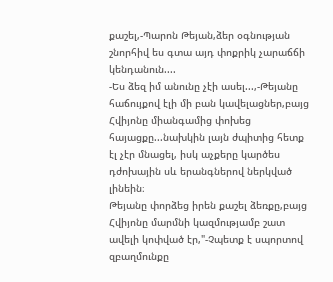քաշել,-Պարոն Թեյան,ձեր օգնության շնորհիվ ես գտա այդ փոքրիկ չարաճճի կենդանուն....
-Ես ձեզ իմ անունը չէի ասել...,-Թեյանը հաճույքով էլի մի բան կավելացներ,բայց Հվիյոնը միանգամից փոխեց հայացքը...նախկին լայն ժպիտից հետք էլ չէր մնացել, իսկ աչքերը կարծես դժոխային սև երանգներով ներկված լինեին։
Թեյանը փորձեց իրեն քաշել ձեռքը,բայց Հվիյոնը մարմնի կազմությամբ շատ ավելի կոփված էր,"-Չպետք է սպորտով զբաղմունքը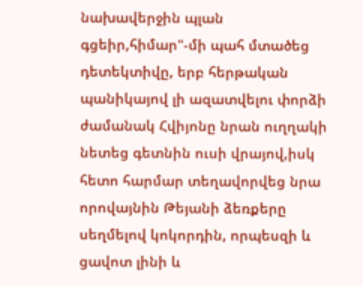նախավերջին պլան գցեիր,հիմար"-մի պահ մտածեց դետեկտիվը, երբ հերթական պանիկայով լի ազատվելու փորձի ժամանակ Հվիյոնը նրան ուղղակի նետեց գետնին ուսի վրայով,իսկ հետո հարմար տեղավորվեց նրա որովայնին Թեյանի ձեռքերը սեղմելով կոկորդին, որպեսզի և ցավոտ լինի և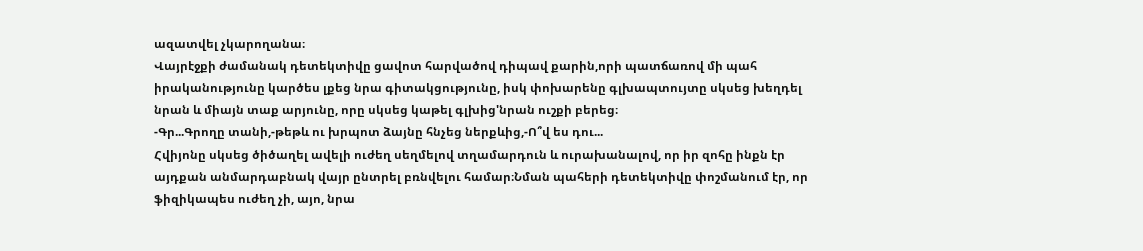ազատվել չկարողանա։
Վայրէջքի ժամանակ դետեկտիվը ցավոտ հարվածով դիպավ քարին,որի պատճառով մի պահ իրականությունը կարծես լքեց նրա գիտակցությունը, իսկ փոխարենը գլխապտույտը սկսեց խեղդել նրան և միայն տաք արյունը, որը սկսեց կաթել գլխից'նրան ուշքի բերեց։
-Գր...Գրողը տանի,-թեթև ու խրպոտ ձայնը հնչեց ներքևից,-Ո՞վ ես դու...
Հվիյոնը սկսեց ծիծաղել ավելի ուժեղ սեղմելով տղամարդուն և ուրախանալով, որ իր զոհը ինքն էր այդքան անմարդաբնակ վայր ընտրել բռնվելու համար։Նման պահերի դետեկտիվը փոշմանում էր, որ ֆիզիկապես ուժեղ չի, այո, նրա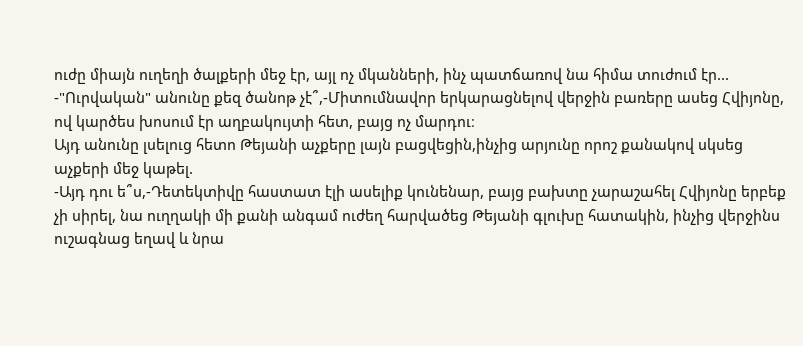ուժը միայն ուղեղի ծալքերի մեջ էր, այլ ոչ մկանների, ինչ պատճառով նա հիմա տուժում էր...
-"Ուրվական" անունը քեզ ծանոթ չէ՞,-Միտումնավոր երկարացնելով վերջին բառերը ասեց Հվիյոնը, ով կարծես խոսում էր աղբակույտի հետ, բայց ոչ մարդու։
Այդ անունը լսելուց հետո Թեյանի աչքերը լայն բացվեցին,ինչից արյունը որոշ քանակով սկսեց աչքերի մեջ կաթել.
-Այդ դու ե՞ս,-Դետեկտիվը հաստատ էլի ասելիք կունենար, բայց բախտը չարաշահել Հվիյոնը երբեք չի սիրել, նա ուղղակի մի քանի անգամ ուժեղ հարվածեց Թեյանի գլուխը հատակին, ինչից վերջինս ուշագնաց եղավ և նրա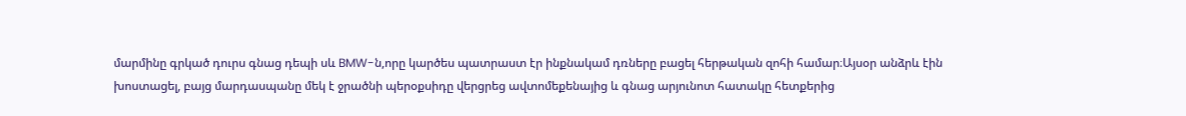մարմինը գրկած դուրս գնաց դեպի սև BMW-ն,որը կարծես պատրաստ էր ինքնակամ դռները բացել հերթական զոհի համար։Այսօր անձրև էին խոստացել, բայց մարդասպանը մեկ է ջրածնի պերօքսիդը վերցրեց ավտոմեքենայից և գնաց արյունոտ հատակը հետքերից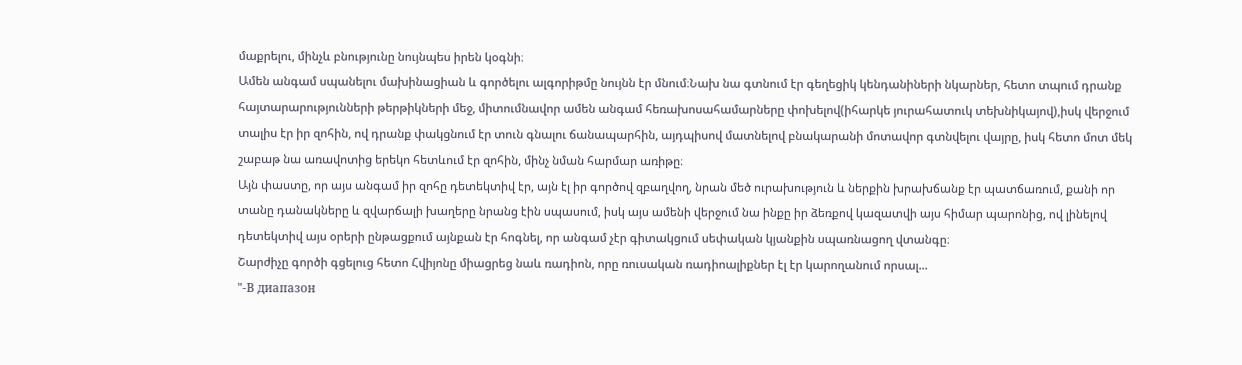մաքրելու, մինչև բնությունը նույնպես իրեն կօգնի։
Ամեն անգամ սպանելու մախինացիան և գործելու ալգորիթմը նույնն էր մնում։Նախ նա գտնում էր գեղեցիկ կենդանիների նկարներ, հետո տպում դրանք հայտարարությունների թերթիկների մեջ, միտումնավոր ամեն անգամ հեռախոսահամարները փոխելով(իհարկե յուրահատուկ տեխնիկայով),իսկ վերջում տալիս էր իր զոհին, ով դրանք փակցնում էր տուն գնալու ճանապարհին, այդպիսով մատնելով բնակարանի մոտավոր գտնվելու վայրը, իսկ հետո մոտ մեկ շաբաթ նա առավոտից երեկո հետևում էր զոհին, մինչ նման հարմար առիթը։
Այն փաստը, որ այս անգամ իր զոհը դետեկտիվ էր, այն էլ իր գործով զբաղվող, նրան մեծ ուրախություն և ներքին խրախճանք էր պատճառում, քանի որ տանը դանակները և զվարճալի խաղերը նրանց էին սպասում, իսկ այս ամենի վերջում նա ինքը իր ձեռքով կազատվի այս հիմար պարոնից, ով լինելով դետեկտիվ այս օրերի ընթացքում այնքան էր հոգնել, որ անգամ չէր գիտակցում սեփական կյանքին սպառնացող վտանգը։
Շարժիչը գործի գցելուց հետո Հվիյոնը միացրեց նաև ռադիոն, որը ռուսական ռադիոալիքներ էլ էր կարողանում որսալ...
"-В диапазон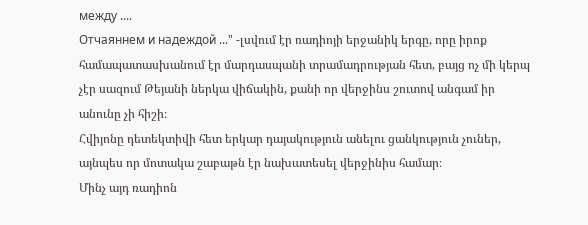между ....
Отчаяннем и надеждой ..." -լսվում էր ռադիոյի երջանիկ երգը, որը իրոք համապատասխանում էր մարդասպանի տրամադրության հետ, բայց ոչ մի կերպ չէր սազում Թեյանի ներկա վիճակին, քանի որ վերջինս շուտով անգամ իր անունը չի հիշի։
Հվիյոնը դետեկտիվի հետ երկար դայակություն անելու ցանկություն չուներ, այնպես որ մոտակա շաբաթն էր նախատեսել վերջինիս համար։
Մինչ այդ ռադիոն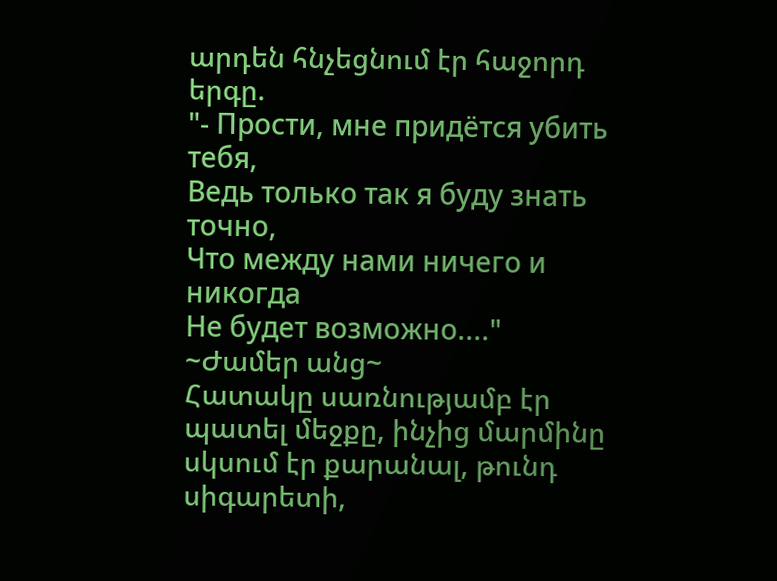արդեն հնչեցնում էր հաջորդ երգը.
"- Прости, мне придётся убить тебя,
Ведь только так я буду знать точно,
Что между нами ничего и никогда
Не будет возможно...."
~Ժամեր անց~
Հատակը սառնությամբ էր պատել մեջքը, ինչից մարմինը սկսում էր քարանալ, թունդ սիգարետի,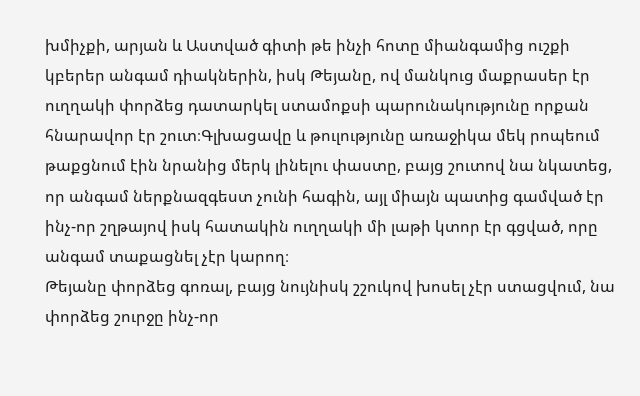խմիչքի, արյան և Աստված գիտի թե ինչի հոտը միանգամից ուշքի կբերեր անգամ դիակներին, իսկ Թեյանը, ով մանկուց մաքրասեր էր ուղղակի փորձեց դատարկել ստամոքսի պարունակությունը որքան հնարավոր էր շուտ։Գլխացավը և թուլությունը առաջիկա մեկ րոպեում թաքցնում էին նրանից մերկ լինելու փաստը, բայց շուտով նա նկատեց, որ անգամ ներքնազգեստ չունի հագին, այլ միայն պատից գամված էր ինչ-որ շղթայով իսկ հատակին ուղղակի մի լաթի կտոր էր գցված, որը անգամ տաքացնել չէր կարող։
Թեյանը փորձեց գոռալ, բայց նույնիսկ շշուկով խոսել չէր ստացվում, նա փորձեց շուրջը ինչ-որ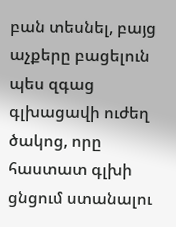բան տեսնել, բայց աչքերը բացելուն պես զգաց գլխացավի ուժեղ ծակոց, որը հաստատ գլխի ցնցում ստանալու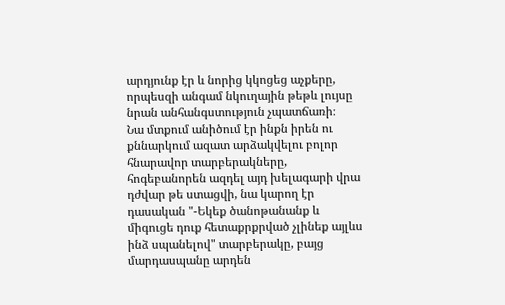արդյունք էր և նորից կկոցեց աչքերը, որպեսզի անգամ նկուղային թեթև լույսը նրան անհանգստություն չպատճառի։
Նա մտքում անիծում էր ինքն իրեն ու քննարկում ազատ արձակվելու բոլոր հնարավոր տարբերակները, հոգեբանորեն ազդել այդ խելագարի վրա դժվար թե ստացվի, նա կարող էր դասական "-Եկեք ծանոթանանք և միգուցե դուք հետաքրքրված չլինեք այլևս ինձ սպանելով" տարբերակը, բայց մարդասպանը արդեն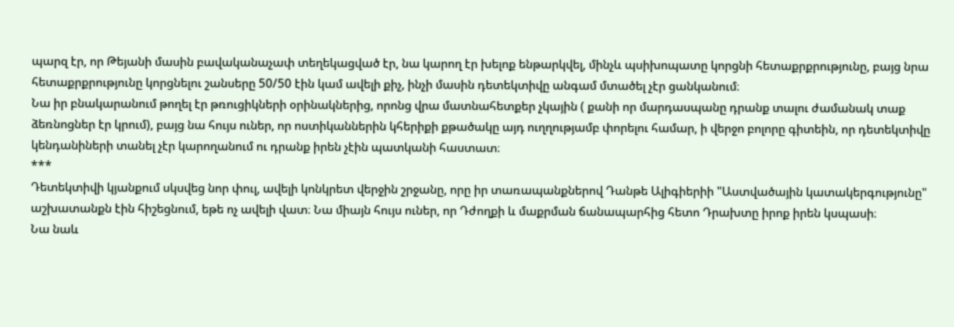պարզ էր, որ Թեյանի մասին բավականաչափ տեղեկացված էր, նա կարող էր խելոք ենթարկվել, մինչև պսիխոպատը կորցնի հետաքրքրությունը, բայց նրա հետաքրքրությունը կորցնելու շանսերը 50/50 էին կամ ավելի քիչ, ինչի մասին դետեկտիվը անգամ մտածել չէր ցանկանում։
Նա իր բնակարանում թողել էր թռուցիկների օրինակներից, որոնց վրա մատնահետքեր չկային ( քանի որ մարդասպանը դրանք տալու ժամանակ տաք ձեռնոցներ էր կրում), բայց նա հույս ուներ, որ ոստիկաններին կհերիքի քթածակը այդ ուղղությամբ փորելու համար, ի վերջո բոլորը գիտեին, որ դետեկտիվը կենդանիների տանել չէր կարողանում ու դրանք իրեն չէին պատկանի հաստատ։
***
Դետեկտիվի կյանքում սկսվեց նոր փուլ, ավելի կոնկրետ վերջին շրջանը, որը իր տառապանքներով Դանթե Ալիգիերիի "Աստվածային կատակերգությունը" աշխատանքն էին հիշեցնում, եթե ոչ ավելի վատ։ Նա միայն հույս ուներ, որ Դժողքի և մաքրման ճանապարհից հետո Դրախտը իրոք իրեն կսպասի։
Նա նաև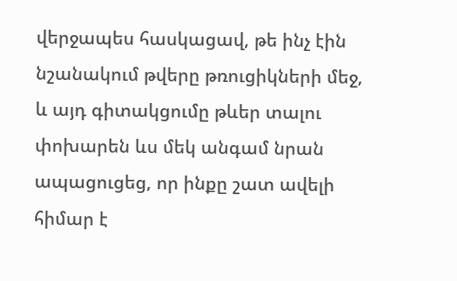վերջապես հասկացավ, թե ինչ էին նշանակում թվերը թռուցիկների մեջ, և այդ գիտակցումը թևեր տալու փոխարեն ևս մեկ անգամ նրան ապացուցեց, որ ինքը շատ ավելի հիմար է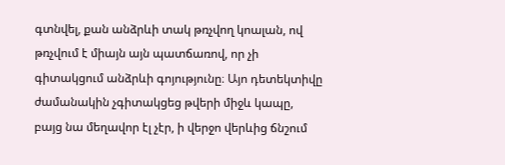գտնվել, քան անձրևի տակ թռչվող կոալան, ով թռչվում է միայն այն պատճառով, որ չի գիտակցում անձրևի գոյությունը։ Այո դետեկտիվը ժամանակին չգիտակցեց թվերի միջև կապը, բայց նա մեղավոր էլ չէր, ի վերջո վերևից ճնշում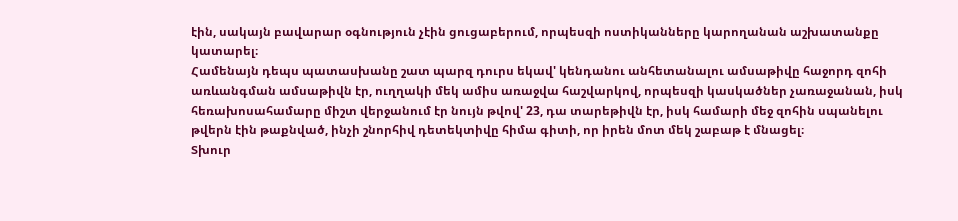էին, սակայն բավարար օգնություն չէին ցուցաբերում, որպեսզի ոստիկանները կարողանան աշխատանքը կատարել։
Համենայն դեպս պատասխանը շատ պարզ դուրս եկավ' կենդանու անհետանալու ամսաթիվը հաջորդ զոհի առևանգման ամսաթիվն էր, ուղղակի մեկ ամիս առաջվա հաշվարկով, որպեսզի կասկածներ չառաջանան, իսկ հեռախոսահամարը միշտ վերջանում էր նույն թվով' 23, դա տարեթիվն էր, իսկ համարի մեջ զոհին սպանելու թվերն էին թաքնված, ինչի շնորհիվ դետեկտիվը հիմա գիտի, որ իրեն մոտ մեկ շաբաթ է մնացել։
Տխուր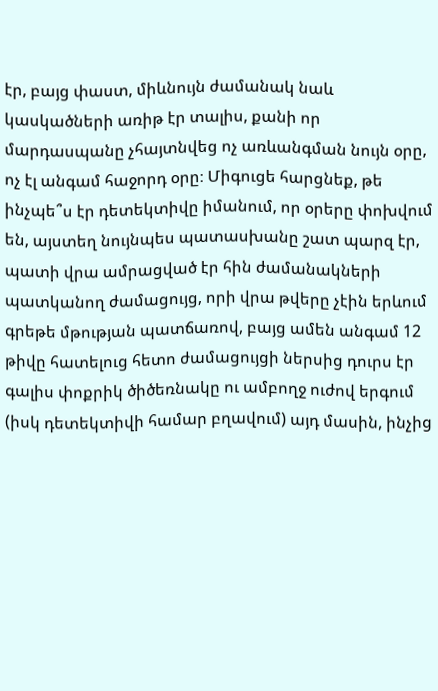էր, բայց փաստ, միևնույն ժամանակ նաև կասկածների առիթ էր տալիս, քանի որ մարդասպանը չհայտնվեց ոչ առևանգման նույն օրը, ոչ էլ անգամ հաջորդ օրը։ Միգուցե հարցնեք, թե ինչպե՞ս էր դետեկտիվը իմանում, որ օրերը փոխվում են, այստեղ նույնպես պատասխանը շատ պարզ էր, պատի վրա ամրացված էր հին ժամանակների պատկանող ժամացույց, որի վրա թվերը չէին երևում գրեթե մթության պատճառով, բայց ամեն անգամ 12 թիվը հատելուց հետո ժամացույցի ներսից դուրս էր գալիս փոքրիկ ծիծեռնակը ու ամբողջ ուժով երգում (իսկ դետեկտիվի համար բղավում) այդ մասին, ինչից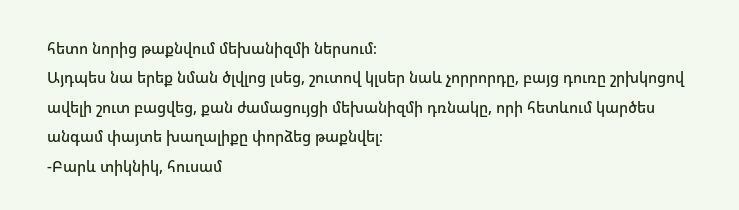հետո նորից թաքնվում մեխանիզմի ներսում։
Այդպես նա երեք նման ծլվլոց լսեց, շուտով կլսեր նաև չորրորդը, բայց դուռը շրխկոցով ավելի շուտ բացվեց, քան ժամացույցի մեխանիզմի դռնակը, որի հետևում կարծես անգամ փայտե խաղալիքը փորձեց թաքնվել։
-Բարև տիկնիկ, հուսամ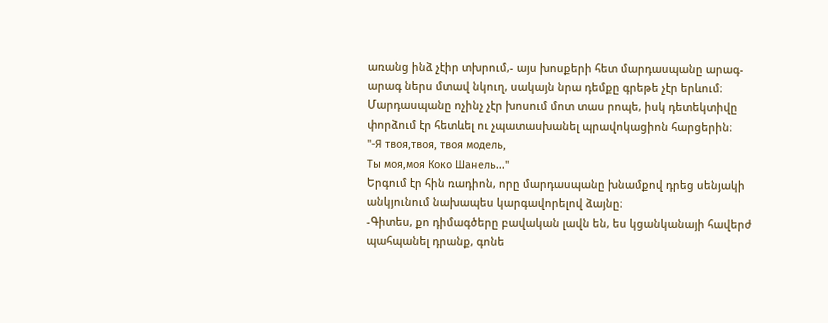առանց ինձ չէիր տխրում,- այս խոսքերի հետ մարդասպանը արագ-արագ ներս մտավ նկուղ, սակայն նրա դեմքը գրեթե չէր երևում։
Մարդասպանը ոչինչ չէր խոսում մոտ տաս րոպե, իսկ դետեկտիվը փորձում էր հետևել ու չպատասխանել պրավոկացիոն հարցերին։
"-Я твоя,твоя, твоя модель,
Ты моя,моя Коко Шанель..."
Երգում էր հին ռադիոն, որը մարդասպանը խնամքով դրեց սենյակի անկյունում նախապես կարգավորելով ձայնը։
-Գիտես, քո դիմագծերը բավական լավն են, ես կցանկանայի հավերժ պահպանել դրանք, գոնե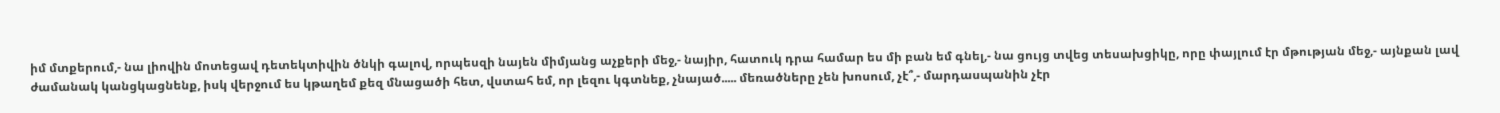իմ մտքերում,- նա լիովին մոտեցավ դետեկտիվին ծնկի գալով, որպեսզի նայեն միմյանց աչքերի մեջ,- նայիր, հատուկ դրա համար ես մի բան եմ գնել,- նա ցույց տվեց տեսախցիկը, որը փայլում էր մթության մեջ,- այնքան լավ ժամանակ կանցկացնենք, իսկ վերջում ես կթաղեմ քեզ մնացածի հետ, վստահ եմ, որ լեզու կգտնեք, չնայած..... մեռածները չեն խոսում, չէ՞,- մարդասպանին չէր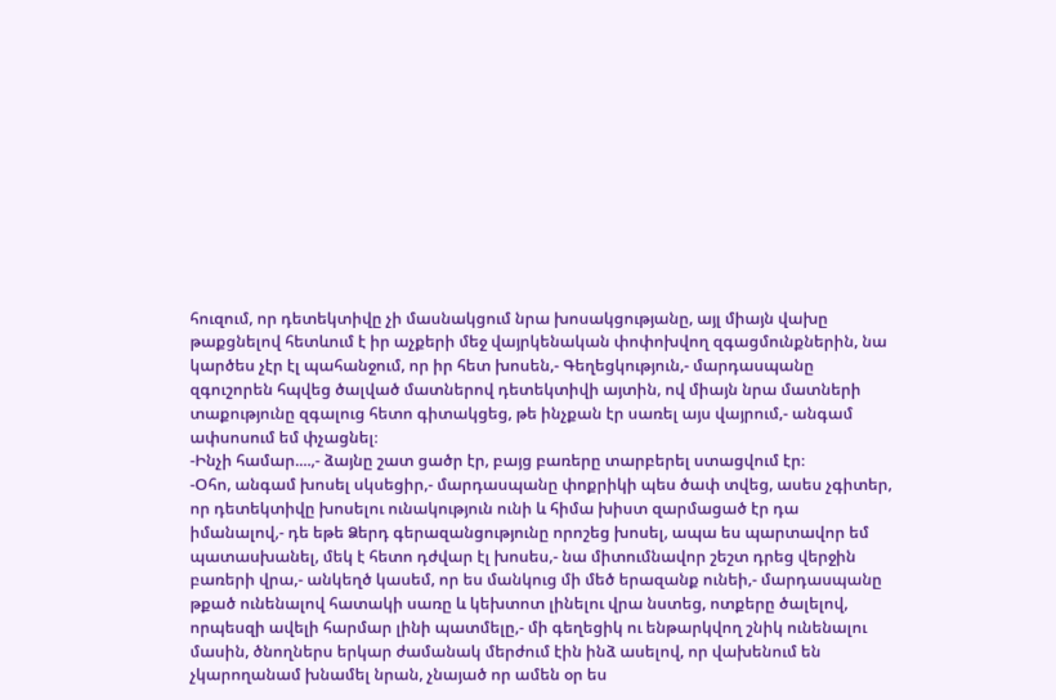հուզում, որ դետեկտիվը չի մասնակցում նրա խոսակցությանը, այլ միայն վախը թաքցնելով հետևում է իր աչքերի մեջ վայրկենական փոփոխվող զգացմունքներին, նա կարծես չէր էլ պահանջում, որ իր հետ խոսեն,- Գեղեցկություն,- մարդասպանը զգուշորեն հպվեց ծալված մատներով դետեկտիվի այտին, ով միայն նրա մատների տաքությունը զգալուց հետո գիտակցեց, թե ինչքան էր սառել այս վայրում,- անգամ ափսոսում եմ փչացնել։
-Ինչի համար....,- ձայնը շատ ցածր էր, բայց բառերը տարբերել ստացվում էր։
-Օհո, անգամ խոսել սկսեցիր,- մարդասպանը փոքրիկի պես ծափ տվեց, ասես չգիտեր, որ դետեկտիվը խոսելու ունակություն ունի և հիմա խիստ զարմացած էր դա իմանալով,- դե եթե Ձերդ գերազանցությունը որոշեց խոսել, ապա ես պարտավոր եմ պատասխանել, մեկ է հետո դժվար էլ խոսես,- նա միտումնավոր շեշտ դրեց վերջին բառերի վրա,- անկեղծ կասեմ, որ ես մանկուց մի մեծ երազանք ունեի,- մարդասպանը թքած ունենալով հատակի սառը և կեխտոտ լինելու վրա նստեց, ոտքերը ծալելով, որպեսզի ավելի հարմար լինի պատմելը,- մի գեղեցիկ ու ենթարկվող շնիկ ունենալու մասին, ծնողներս երկար ժամանակ մերժում էին ինձ ասելով, որ վախենում են չկարողանամ խնամել նրան, չնայած որ ամեն օր ես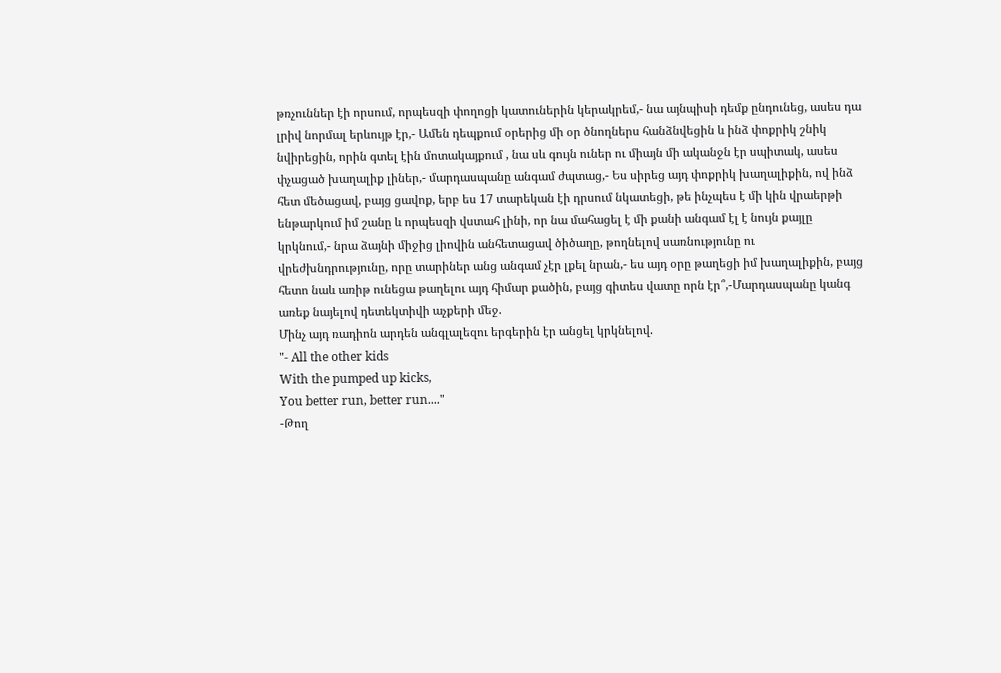թռչուններ էի որսում, որպեսզի փողոցի կատուներին կերակրեմ,- նա այնպիսի դեմք ընդունեց, ասես դա լրիվ նորմալ երևույթ էր,- Ամեն դեպքում օրերից մի օր ծնողներս հանձնվեցին և ինձ փոքրիկ շնիկ նվիրեցին, որին գտել էին մոտակայքում , նա սև գույն ուներ ու միայն մի ականջն էր սպիտակ, ասես փչացած խաղալիք լիներ,- մարդասպանը անգամ ժպտաց,- Ես սիրեց այդ փոքրիկ խաղալիքին, ով ինձ հետ մեծացավ, բայց ցավոք, երբ ես 17 տարեկան էի դրսում նկատեցի, թե ինչպես է մի կին վրաերթի ենթարկում իմ շանը և որպեսզի վստահ լինի, որ նա մահացել է մի քանի անգամ էլ է նույն քայլը կրկնում,- նրա ձայնի միջից լիովին անհետացավ ծիծաղը, թողնելով սառնությունը ու վրեժխնդրությունը, որը տարիներ անց անգամ չէր լքել նրան,- ես այդ օրը թաղեցի իմ խաղալիքին, բայց հետո նաև առիթ ունեցա թաղելու այդ հիմար քածին, բայց գիտես վատը որն էր՞,-Մարդասպանը կանգ առեք նայելով դետեկտիվի աչքերի մեջ.
Մինչ այդ ռադիոն արդեն անգլալեզու երգերին էր անցել կրկնելով.
"- All the other kids
With the pumped up kicks,
You better run, better run...."
-Թող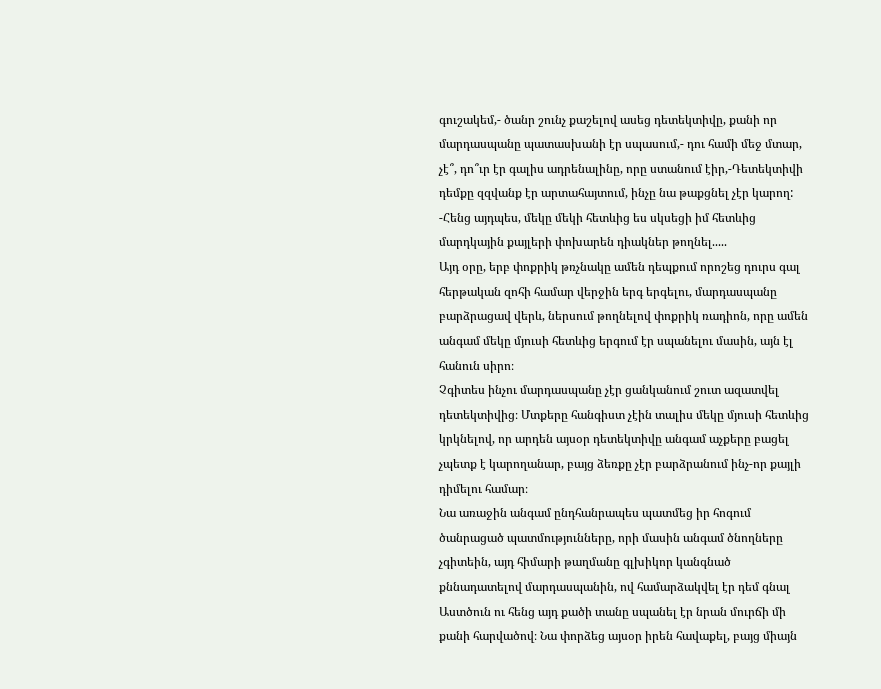գուշակեմ,- ծանր շունչ քաշելով ասեց դետեկտիվը, քանի որ մարդասպանը պատասխանի էր սպասում,- դու համի մեջ մտար, չէ՞, դո՞ւր էր գալիս ադրենալինը, որը ստանում էիր,-Դետեկտիվի դեմքը զզվանք էր արտահայտում, ինչը նա թաքցնել չէր կարող:
-Հենց այդպես, մեկը մեկի հետևից ես սկսեցի իմ հետևից մարդկային քայլերի փոխարեն դիակներ թողնել.....
Այդ օրը, երբ փոքրիկ թռչնակը ամեն դեպքում որոշեց դուրս գալ հերթական զոհի համար վերջին երգ երգելու, մարդասպանը բարձրացավ վերև, ներսում թողնելով փոքրիկ ռադիոն, որը ամեն անգամ մեկը մյուսի հետևից երգում էր սպանելու մասին, այն էլ հանուն սիրո։
Չգիտես ինչու մարդասպանը չէր ցանկանում շուտ ազատվել դետեկտիվից։ Մտքերը հանգիստ չէին տալիս մեկը մյուսի հետևից կրկնելով, որ արդեն այսօր դետեկտիվը անգամ աչքերը բացել չպետք է կարողանար, բայց ձեռքը չէր բարձրանում ինչ-որ քայլի դիմելու համար։
Նա առաջին անգամ ընդհանրապես պատմեց իր հոգում ծանրացած պատմությունները, որի մասին անգամ ծնողները չգիտեին, այդ հիմարի թաղմանը գլխիկոր կանգնած քննադատելով մարդասպանին, ով համարձակվել էր դեմ գնալ Աստծուն ու հենց այդ քածի տանը սպանել էր նրան մուրճի մի քանի հարվածով։ Նա փորձեց այսօր իրեն հավաքել, բայց միայն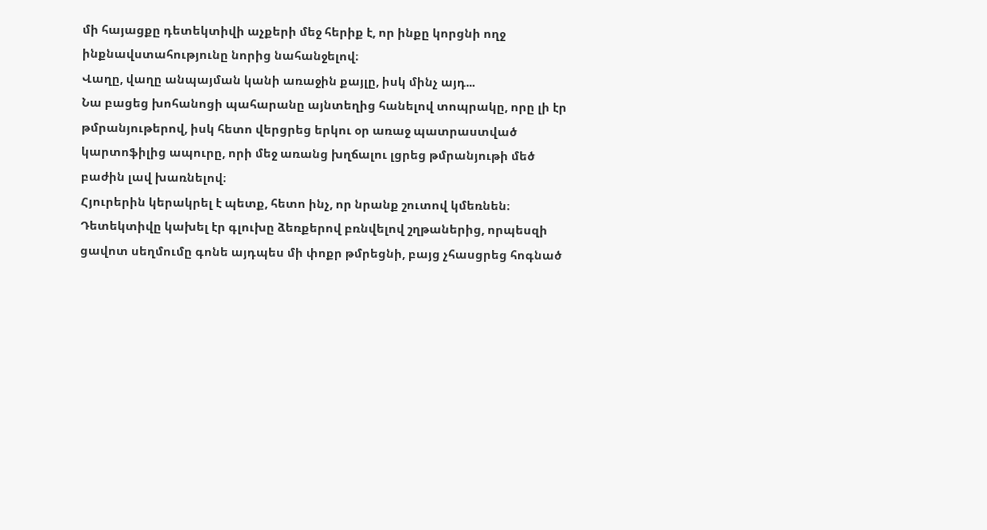մի հայացքը դետեկտիվի աչքերի մեջ հերիք է, որ ինքը կորցնի ողջ ինքնավստահությունը նորից նահանջելով։
Վաղը, վաղը անպայման կանի առաջին քայլը, իսկ մինչ այդ...
Նա բացեց խոհանոցի պահարանը այնտեղից հանելով տոպրակը, որը լի էր թմրանյութերով, իսկ հետո վերցրեց երկու օր առաջ պատրաստված կարտոֆիլից ապուրը, որի մեջ առանց խղճալու լցրեց թմրանյութի մեծ բաժին լավ խառնելով։
Հյուրերին կերակրել է պետք, հետո ինչ, որ նրանք շուտով կմեռնեն։
Դետեկտիվը կախել էր գլուխը ձեռքերով բռնվելով շղթաներից, որպեսզի ցավոտ սեղմումը գոնե այդպես մի փոքր թմրեցնի, բայց չհասցրեց հոգնած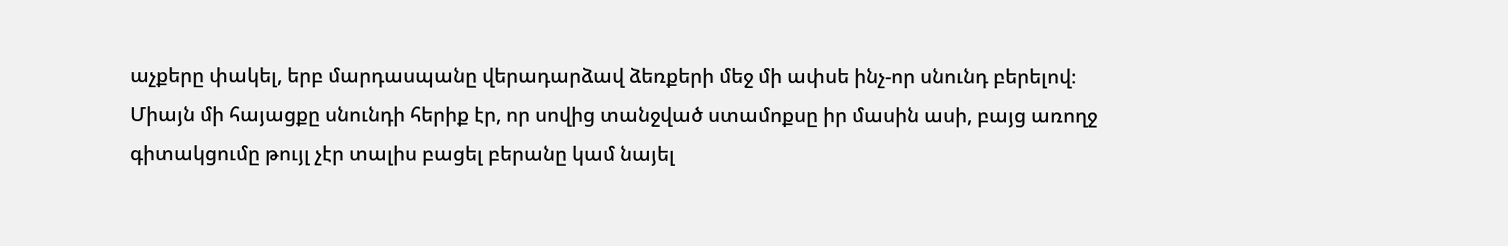աչքերը փակել, երբ մարդասպանը վերադարձավ ձեռքերի մեջ մի ափսե ինչ-որ սնունդ բերելով։
Միայն մի հայացքը սնունդի հերիք էր, որ սովից տանջված ստամոքսը իր մասին ասի, բայց առողջ գիտակցումը թույլ չէր տալիս բացել բերանը կամ նայել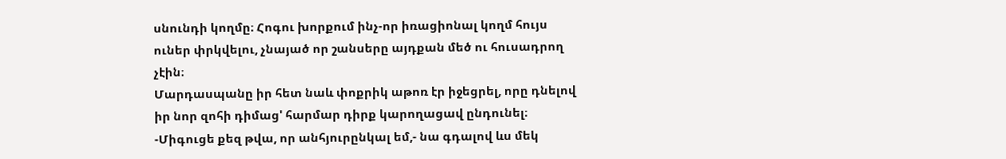սնունդի կողմը։ Հոգու խորքում ինչ-որ իռացիոնալ կողմ հույս ուներ փրկվելու, չնայած որ շանսերը այդքան մեծ ու հուսադրող չէին։
Մարդասպանը իր հետ նաև փոքրիկ աթոռ էր իջեցրել, որը դնելով իր նոր զոհի դիմաց' հարմար դիրք կարողացավ ընդունել։
-Միգուցե քեզ թվա, որ անհյուրընկալ եմ,- նա գդալով ևս մեկ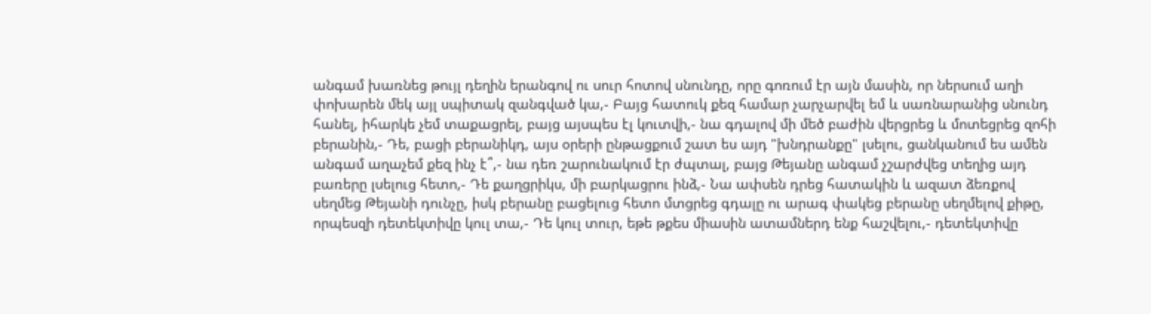անգամ խառնեց թույլ դեղին երանգով ու սուր հոտով սնունդը, որը գոռում էր այն մասին, որ ներսում աղի փոխարեն մեկ այլ սպիտակ զանգված կա,- Բայց հատուկ քեզ համար չարչարվել եմ և սառնարանից սնունդ հանել, իհարկե չեմ տաքացրել, բայց այսպես էլ կուտվի,- նա գդալով մի մեծ բաժին վերցրեց և մոտեցրեց զոհի բերանին,- Դե, բացի բերանիկդ, այս օրերի ընթացքում շատ ես այդ "խնդրանքը" լսելու, ցանկանում ես ամեն անգամ աղաչեմ քեզ ինչ է՞,- նա դեռ շարունակում էր ժպտալ, բայց Թեյանը անգամ չշարժվեց տեղից այդ բառերը լսելուց հետո,- Դե քաղցրիկս, մի բարկացրու ինձ,- Նա ափսեն դրեց հատակին և ազատ ձեռքով սեղմեց Թեյանի դունչը, իսկ բերանը բացելուց հետո մտցրեց գդալը ու արագ փակեց բերանը սեղմելով քիթը, որպեսզի դետեկտիվը կուլ տա,- Դե կուլ տուր, եթե թքես միասին ատամներդ ենք հաշվելու,- դետեկտիվը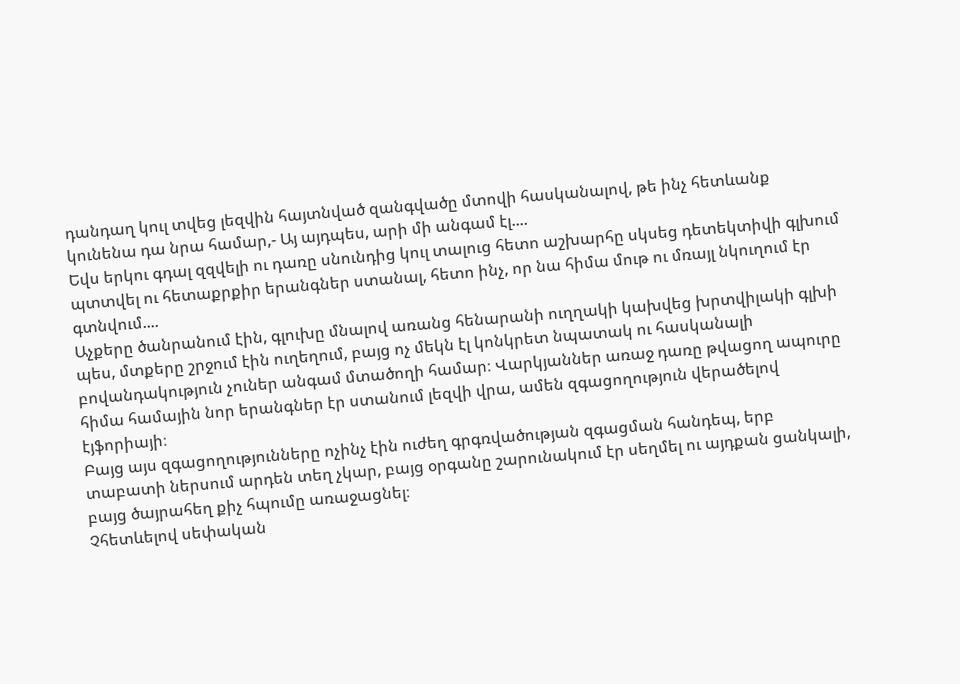դանդաղ կուլ տվեց լեզվին հայտնված զանգվածը մտովի հասկանալով, թե ինչ հետևանք կունենա դա նրա համար,- Այ այդպես, արի մի անգամ էլ....
Եվս երկու գդալ զզվելի ու դառը սնունդից կուլ տալուց հետո աշխարհը սկսեց դետեկտիվի գլխում պտտվել ու հետաքրքիր երանգներ ստանալ, հետո ինչ, որ նա հիմա մութ ու մռայլ նկուղում էր գտնվում....
Աչքերը ծանրանում էին, գլուխը մնալով առանց հենարանի ուղղակի կախվեց խրտվիլակի գլխի պես, մտքերը շրջում էին ուղեղում, բայց ոչ մեկն էլ կոնկրետ նպատակ ու հասկանալի բովանդակություն չուներ անգամ մտածողի համար։ Վարկյաններ առաջ դառը թվացող ապուրը հիմա համային նոր երանգներ էր ստանում լեզվի վրա, ամեն զգացողություն վերածելով էյֆորիայի։
Բայց այս զգացողությունները ոչինչ էին ուժեղ գրգռվածության զգացման հանդեպ, երբ տաբատի ներսում արդեն տեղ չկար, բայց օրգանը շարունակում էր սեղմել ու այդքան ցանկալի, բայց ծայրահեղ քիչ հպումը առաջացնել։
Չհետևելով սեփական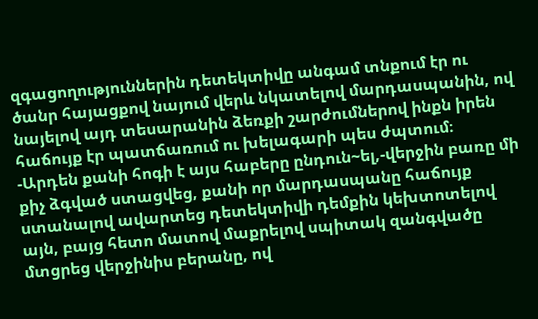զգացողություններին դետեկտիվը անգամ տնքում էր ու ծանր հայացքով նայում վերև նկատելով մարդասպանին, ով նայելով այդ տեսարանին ձեռքի շարժումներով ինքն իրեն հաճույք էր պատճառում ու խելագարի պես ժպտում։
-Արդեն քանի հոգի է այս հաբերը ընդուն~ել,-վերջին բառը մի քիչ ձգված ստացվեց, քանի որ մարդասպանը հաճույք ստանալով ավարտեց դետեկտիվի դեմքին կեխտոտելով այն, բայց հետո մատով մաքրելով սպիտակ զանգվածը մտցրեց վերջինիս բերանը, ով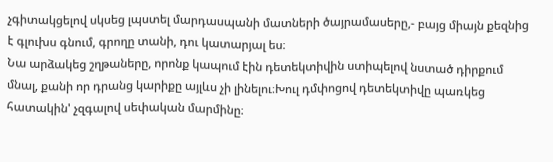չգիտակցելով սկսեց լպստել մարդասպանի մատների ծայրամասերը,- բայց միայն քեզնից է գլուխս գնում, գրողը տանի, դու կատարյալ ես։
Նա արձակեց շղթաները, որոնք կապում էին դետեկտիվին ստիպելով նստած դիրքում մնալ, քանի որ դրանց կարիքը այլևս չի լինելու։Խուլ դմփոցով դետեկտիվը պառկեց հատակին' չզգալով սեփական մարմինը։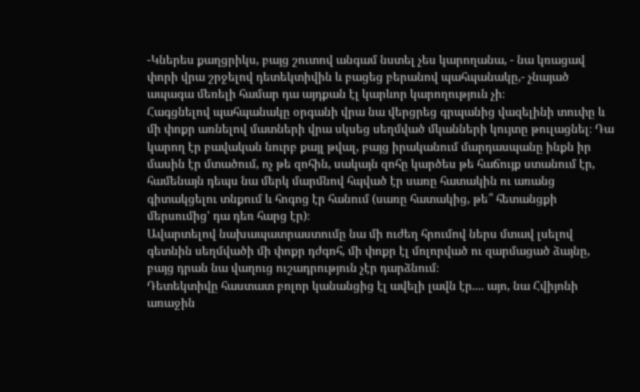-Կներես քաղցրիկս, բայց շուտով անգամ նստել չես կարողանա, - նա կռացավ փորի վրա շրջելով դետեկտիվին և բացեց բերանով պահպանակը,- չնայած ապագա մեռելի համար դա այդքան էլ կարևոր կարողություն չի։
Հագցնելով պահպանակը օրգանի վրա նա վերցրեց գրպանից վազելինի տուփը և մի փոքր առնելով մատների վրա սկսեց սեղմված մկանների կույտը թուլացնել։ Դա կարող էր բավական նուրբ քայլ թվալ, բայց իրականում մարդասպանը ինքն իր մասին էր մտածում, ոչ թե զոհին, սակայն զոհը կարծես թե հաճույք ստանում էր, համենայն դեպս նա մերկ մարմնով հպված էր սառը հատակին ու առանց գիտակցելու տնքում և հոգոց էր հանում (սառը հատակից, թե՞ հետանցքի մերսումից' դա դեռ հարց էր)։
Ավարտելով նախապատրաստումը նա մի ուժեղ հրումով ներս մտավ լսելով գետնին սեղմվածի մի փոքր դժգոհ, մի փոքր էլ մոլորված ու զարմացած ձայնը, բայց դրան նա վաղուց ուշադրություն չէր դարձնում։
Դետեկտիվը հաստատ բոլոր կանանցից էլ ավելի լավն էր.... այո, նա Հվիյոնի առաջին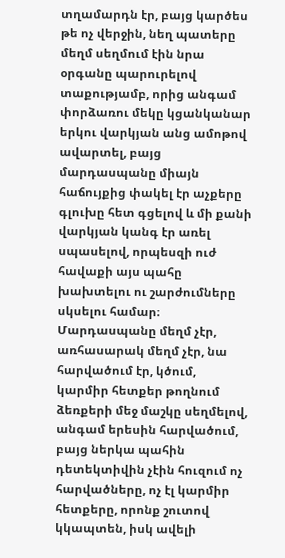տղամարդն էր, բայց կարծես թե ոչ վերջին, նեղ պատերը մեղմ սեղմում էին նրա օրգանը պարուրելով տաքությամբ, որից անգամ փորձառու մեկը կցանկանար երկու վարկյան անց ամոթով ավարտել, բայց մարդասպանը միայն հաճույքից փակել էր աչքերը գլուխը հետ գցելով և մի քանի վարկյան կանգ էր առել սպասելով, որպեսզի ուժ հավաքի այս պահը խախտելու ու շարժումները սկսելու համար։
Մարդասպանը մեղմ չէր, առհասարակ մեղմ չէր, նա հարվածում էր, կծում, կարմիր հետքեր թողնում ձեռքերի մեջ մաշկը սեղմելով, անգամ երեսին հարվածում, բայց ներկա պահին դետեկտիվին չէին հուզում ոչ հարվածները, ոչ էլ կարմիր հետքերը, որոնք շուտով կկապտեն, իսկ ավելի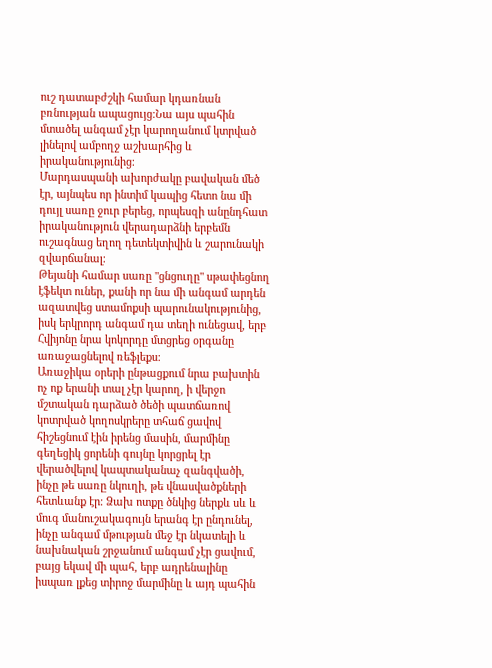ուշ դատաբժշկի համար կդառնան բռնության ապացույց։Նա այս պահին մտածել անգամ չէր կարողանում կտրված լինելով ամբողջ աշխարհից և իրականությունից։
Մարդասպանի ախորժակը բավական մեծ էր, այնպես որ ինտիմ կապից հետո նա մի դույլ սառը ջուր բերեց, որպեսզի անընդհատ իրականություն վերադարձնի երբեմն ուշագնաց եղող դետեկտիվին և շարունակի զվարճանալ։
Թեյանի համար սառը "ցնցուղը" սթափեցնող էֆեկտ ուներ, քանի որ նա մի անգամ արդեն ազատվեց ստամոքսի պարունակությունից, իսկ երկրորդ անգամ դա տեղի ունեցավ, երբ Հվիյոնը նրա կոկորդը մտցրեց օրգանը առաջացնելով ռեֆլեքս։
Առաջիկա օրերի ընթացքում նրա բախտին ոչ ոք երանի տալ չէր կարող, ի վերջո մշտական դարձած ծեծի պատճառով կոտրված կողոսկրերը տհաճ ցավով հիշեցնում էին իրենց մասին, մարմինը գեղեցիկ ցորենի գույնը կորցրել էր վերածվելով կապտականաչ զանգվածի, ինչը թե սառը նկուղի, թե վնասվածքների հետևանք էր։ Ձախ ոտքը ծնկից ներքև սև և մուգ մանուշակագույն երանգ էր ընդունել, ինչը անգամ մթության մեջ էր նկատելի և նախնական շրջանում անգամ չէր ցավում, բայց եկավ մի պահ, երբ ադրենալինը իսպառ լքեց տիրոջ մարմինը և այդ պահին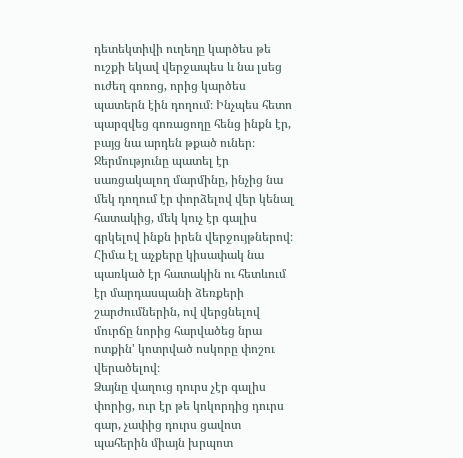դետեկտիվի ուղեղը կարծես թե ուշքի եկավ վերջապես և նա լսեց ուժեղ գոռոց, որից կարծես պատերն էին դողում։ Ինչպես հետո պարզվեց գոռացողը հենց ինքն էր, բայց նա արդեն թքած ուներ։
Ջերմությունը պատել էր սառցակալող մարմինը, ինչից նա մեկ դողում էր փորձելով վեր կենալ հատակից, մեկ կուչ էր գալիս գրկելով ինքն իրեն վերջույթներով։
Հիմա էլ աչքերը կիսափակ նա պառկած էր հատակին ու հետևում էր մարդասպանի ձեռքերի շարժումներին, ով վերցնելով մուրճը նորից հարվածեց նրա ոտքին' կոտրված ոսկորը փոշու վերածելով։
Ձայնը վաղուց դուրս չէր գալիս փորից, ուր էր թե կոկորդից դուրս գար, չափից դուրս ցավոտ պահերին միայն խրպոտ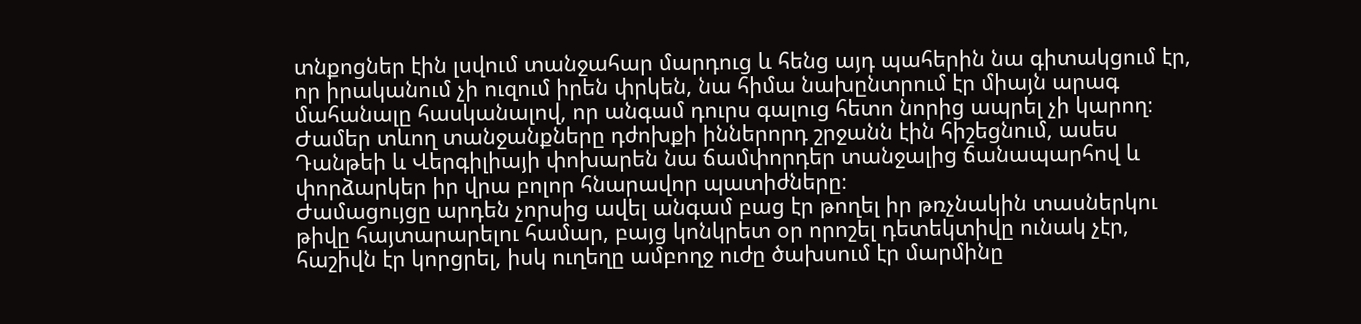տնքոցներ էին լսվում տանջահար մարդուց և հենց այդ պահերին նա գիտակցում էր, որ իրականում չի ուզում իրեն փրկեն, նա հիմա նախընտրում էր միայն արագ մահանալը հասկանալով, որ անգամ դուրս գալուց հետո նորից ապրել չի կարող։
Ժամեր տևող տանջանքները դժոխքի իններորդ շրջանն էին հիշեցնում, ասես Դանթեի և Վերգիլիայի փոխարեն նա ճամփորդեր տանջալից ճանապարհով և փորձարկեր իր վրա բոլոր հնարավոր պատիժները։
Ժամացույցը արդեն չորսից ավել անգամ բաց էր թողել իր թռչնակին տասներկու թիվը հայտարարելու համար, բայց կոնկրետ օր որոշել դետեկտիվը ունակ չէր, հաշիվն էր կորցրել, իսկ ուղեղը ամբողջ ուժը ծախսում էր մարմինը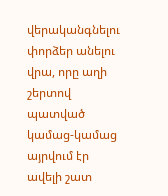վերականգնելու փորձեր անելու վրա, որը աղի շերտով պատված կամաց-կամաց այրվում էր ավելի շատ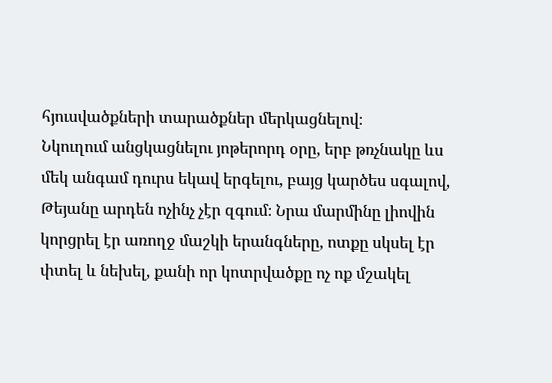հյուսվածքների տարածքներ մերկացնելով։
Նկուղում անցկացնելու յոթերորդ օրը, երբ թռչնակը ևս մեկ անգամ դուրս եկավ երգելու, բայց կարծես սգալով, Թեյանը արդեն ոչինչ չէր զգում։ Նրա մարմինը լիովին կորցրել էր առողջ մաշկի երանգները, ոտքը սկսել էր փտել և նեխել, քանի որ կոտրվածքը ոչ ոք մշակել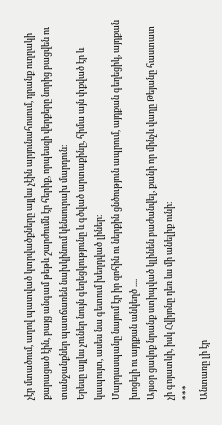չէր մտածում, աղով պատված կտրվածքները այլևս չէին արյունահոսում, դրանք ուղղակի քարացած էին, բայց անգամ թեթև շարժումն էր հերիք, որպեսզի վերքերը նորից բացվեն ու տանջանքներ պատճառեն նախկինում կենսուրախ մարդուն։
Երեսը այլևս չուներ նույն գեղեցկությունը և գծված արտաքինը, հիմա այն փքված էր և կապույտ, ասես նա գետում խեղդված լիներ։
Մարդասպանը նայում էր իր զոհին ու ներքին ցնծություն ապրում, այդքան գեղեցիկ, այդքան խոցելի ու այդքան անկեղծ ....
Այսօր ցավոք նրանք ստիպված կլինեն բաժանվել, քանի որ մինչև վաղը Թեյանը հաստատ չի գոյատևի, իսկ Հվիյոնը դեռ ևս մի անելիք ունի։
***
Անտառը լի էր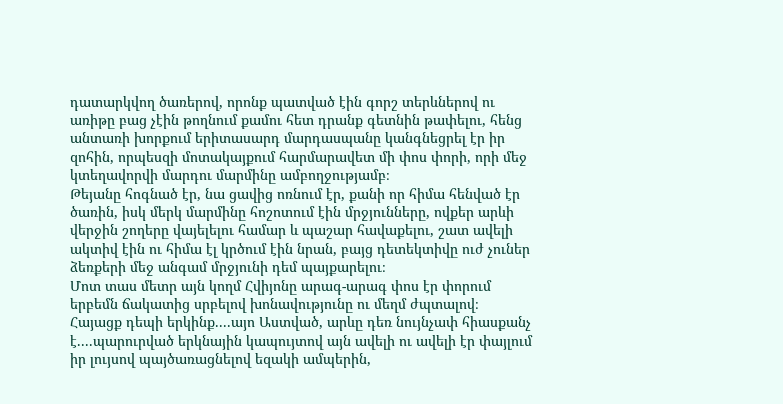դատարկվող ծառերով, որոնք պատված էին գորշ տերևներով ու առիթը բաց չէին թողնում քամու հետ դրանք գետնին թափելու, հենց անտառի խորքում երիտասարդ մարդասպանը կանգնեցրել էր իր զոհին, որպեսզի մոտակայքում հարմարավետ մի փոս փորի, որի մեջ կտեղավորվի մարդու մարմինը ամբողջությամբ։
Թեյանը հոգնած էր, նա ցավից ոռնում էր, քանի որ հիմա հենված էր ծառին, իսկ մերկ մարմինը հոշոտում էին մրջյունները, ովքեր արևի վերջին շողերը վայելելու համար և պաշար հավաքելու, շատ ավելի ակտիվ էին ու հիմա էլ կրծում էին նրան, բայց դետեկտիվը ուժ չուներ ձեռքերի մեջ անգամ մրջյունի դեմ պայքարելու։
Մոտ տաս մետր այն կողմ Հվիյոնը արագ-արագ փոս էր փորում երբեմն ճակատից սրբելով խոնավությունը ու մեղմ ժպտալով։
Հայացք դեպի երկինք....այո Աստված, արևը դեռ նույնչափ հիասքանչ է....պարուրված երկնային կապույտով այն ավելի ու ավելի էր փայլում իր լույսով պայծառացնելով եզակի ամպերին,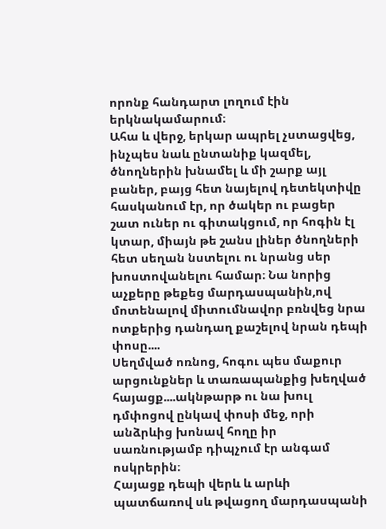որոնք հանդարտ լողում էին երկնակամարում։
Ահա և վերջ, երկար ապրել չստացվեց, ինչպես նաև ընտանիք կազմել, ծնողներին խնամել և մի շարք այլ բաներ, բայց հետ նայելով դետեկտիվը հասկանում էր, որ ծակեր ու բացեր շատ ուներ ու գիտակցում, որ հոգին էլ կտար, միայն թե շանս լիներ ծնողների հետ սեղան նստելու ու նրանց սեր խոստովանելու համար։ Նա նորից աչքերը թեքեց մարդասպանին,ով մոտենալով միտումնավոր բռնվեց նրա ոտքերից դանդաղ քաշելով նրան դեպի փոսը....
Սեղմված ոռնոց, հոգու պես մաքուր արցունքներ և տառապանքից խեղված հայացք....ակնթարթ ու նա խուլ դմփոցով ընկավ փոսի մեջ, որի անձրևից խոնավ հողը իր սառնությամբ դիպչում էր անգամ ոսկրերին։
Հայացք դեպի վերև և արևի պատճառով սև թվացող մարդասպանի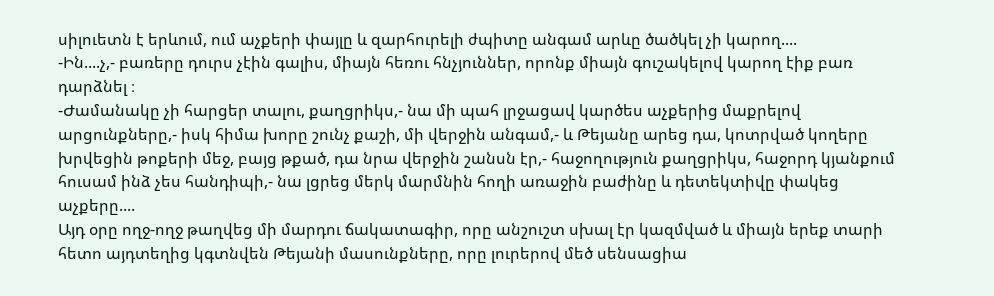սիլուետն է երևում, ում աչքերի փայլը և զարհուրելի ժպիտը անգամ արևը ծածկել չի կարող....
-Ին....չ,- բառերը դուրս չէին գալիս, միայն հեռու հնչյուններ, որոնք միայն գուշակելով կարող էիք բառ դարձնել ։
-Ժամանակը չի հարցեր տալու, քաղցրիկս,- նա մի պահ լրջացավ կարծես աչքերից մաքրելով արցունքները,- իսկ հիմա խորը շունչ քաշի, մի վերջին անգամ,- և Թեյանը արեց դա, կոտրված կողերը խրվեցին թոքերի մեջ, բայց թքած, դա նրա վերջին շանսն էր,- հաջողություն քաղցրիկս, հաջորդ կյանքում հուսամ ինձ չես հանդիպի,- նա լցրեց մերկ մարմնին հողի առաջին բաժինը և դետեկտիվը փակեց աչքերը....
Այդ օրը ողջ-ողջ թաղվեց մի մարդու ճակատագիր, որը անշուշտ սխալ էր կազմված և միայն երեք տարի հետո այդտեղից կգտնվեն Թեյանի մասունքները, որը լուրերով մեծ սենսացիա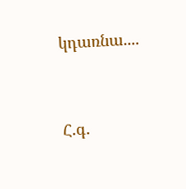կդառնա....


Հ.գ.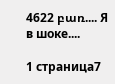4622 բառ.... Я в шоке....

1 страница7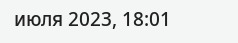июля 2023, 18:01